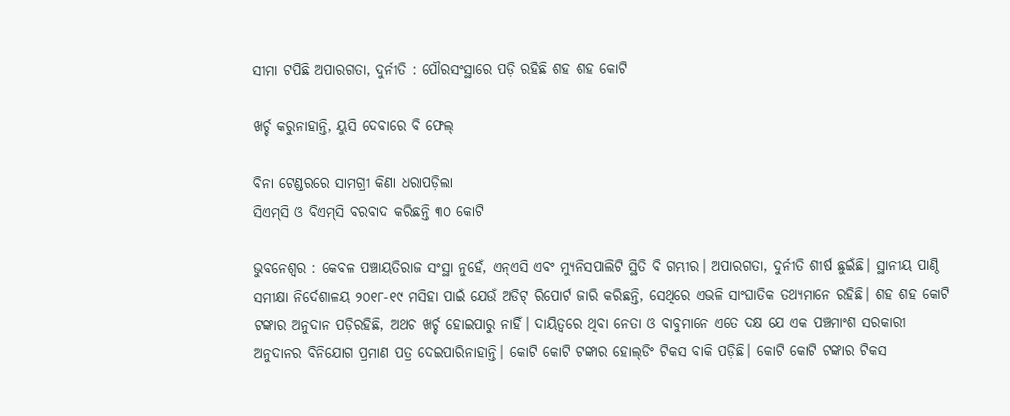ସୀମା ଟପିଛି ଅପାରଗତା, ଦୁର୍ନୀତି : ପୌରସଂସ୍ଥାରେ ପଡ଼ି ରହିଛି ଶହ ଶହ କୋଟି

ଖର୍ଚ୍ଚ କରୁନାହାନ୍ତି, ୟୁସି ଦେବାରେ ବି ଫେଲ୍

ବିନା ଟେଣ୍ଡରରେ ସାମଗ୍ରୀ କିଣା ଧରାପଡ଼ିଲା
ସିଏମ୍‌ସି ଓ ବିଏମ୍‌ସି ବରବାଦ କରିଛନ୍ତି ୩୦ କୋଟି

ଭୁବନେଶ୍ୱର : କେବଳ ପଞ୍ଚାୟତିରାଜ ସଂସ୍ଥା ନୁହେଁ, ଏନ୍‌ଏସି ଏବଂ ମ୍ୟୁନିସପାଲିଟି ସ୍ଥିତି ବି ଗମ୍ଭୀର। ଅପାରଗତା, ଦୁର୍ନୀତି ଶୀର୍ଷ ଛୁଇଁଛି। ସ୍ଥାନୀୟ ପାଣ୍ଠି ସମୀକ୍ଷା ନିର୍ଦେଶାଳୟ ୨୦୧୮-୧୯ ମସିହା ପାଇଁ ଯେଉଁ ଅଡିଟ୍ ରିପୋର୍ଟ ଜାରି କରିଛନ୍ତି, ସେଥିରେ ଏଭଳି ସାଂଘାତିକ ତଥ୍ୟମାନେ ରହିଛି। ଶହ ଶହ କୋଟି ଟଙ୍କାର ଅନୁଦାନ ପଡ଼ିରହିଛି, ଅଥଚ ଖର୍ଚ୍ଚ ହୋଇପାରୁ ନାହିଁ। ଦାୟିତ୍ବରେ ଥିବା ନେତା ଓ ବାବୁମାନେ ଏତେ ଦକ୍ଷ ଯେ ଏକ ପଞ୍ଚମାଂଶ ସରକାରୀ ଅନୁଦାନର ବିନିଯୋଗ ପ୍ରମାଣ ପତ୍ର ଦେଇପାରିନାହାନ୍ତି। କୋଟି କୋଟି ଟଙ୍କାର ହୋଲ୍‌ଡିଂ ଟିକସ ବାକି ପଡ଼ିଛି। କୋଟି କୋଟି ଟଙ୍କାର ଟିକସ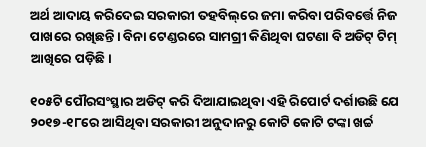ଅର୍ଥ ଆଦାୟ କରିଦେଇ ସରକାରୀ ତହବିଲ୍‌ରେ ଜମା କରିବା ପରିବର୍ତ୍ତେ ନିଜ ପାଖରେ ରଖିଛନ୍ତି। ବିନା ଟେଣ୍ଡରରେ ସାମଗ୍ରୀ କିଣିଥିବା ଘଟଣା ବି ଅଡିଟ୍ ଟିମ୍ ଆଖିରେ ପଡ଼ିଛି।

୧୦୫ଟି ପୌରସଂସ୍ଥାର ଅଡିଟ୍ କରି ଦିଆଯାଇଥିବା ଏହି ରିପୋର୍ଟ ଦର୍ଶାଉଛି ଯେ ୨୦୧୭-୧୮ରେ ଆସିଥିବା ସରକାରୀ ଅନୁଦାନରୁ କୋଟି କୋଟି ଟଙ୍କା ଖର୍ଚ୍ଚ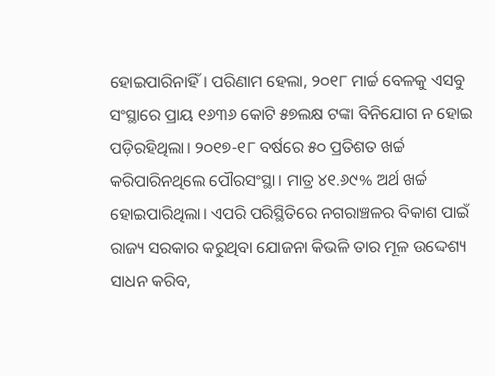ହୋଇପାରିନାହିଁ। ପରିଣାମ ହେଲା, ୨୦୧୮ ମାର୍ଚ୍ଚ ବେଳକୁ ଏସବୁ ସଂସ୍ଥାରେ ପ୍ରାୟ ୧୬୩୬ କୋଟି ୫୭ଲକ୍ଷ ଟଙ୍କା ବିନିଯୋଗ ନ ହୋଇ ପଡ଼ିରହିଥିଲା। ୨୦୧୭-୧୮ ବର୍ଷରେ ୫୦ ପ୍ରତିଶତ ଖର୍ଚ୍ଚ କରିପାରିନଥିଲେ ପୌରସଂସ୍ଥା। ମାତ୍ର ୪୧.୬୯% ଅର୍ଥ ଖର୍ଚ୍ଚ ହୋଇପାରିଥିଲା। ଏପରି ପରିସ୍ଥିତିରେ ନଗରାଞ୍ଚଳର ବିକାଶ ପାଇଁ ରାଜ୍ୟ ସରକାର କରୁଥିବା ଯୋଜନା କିଭଳି ତାର ମୂଳ ଉଦ୍ଦେଶ୍ୟ ସାଧନ କରିବ,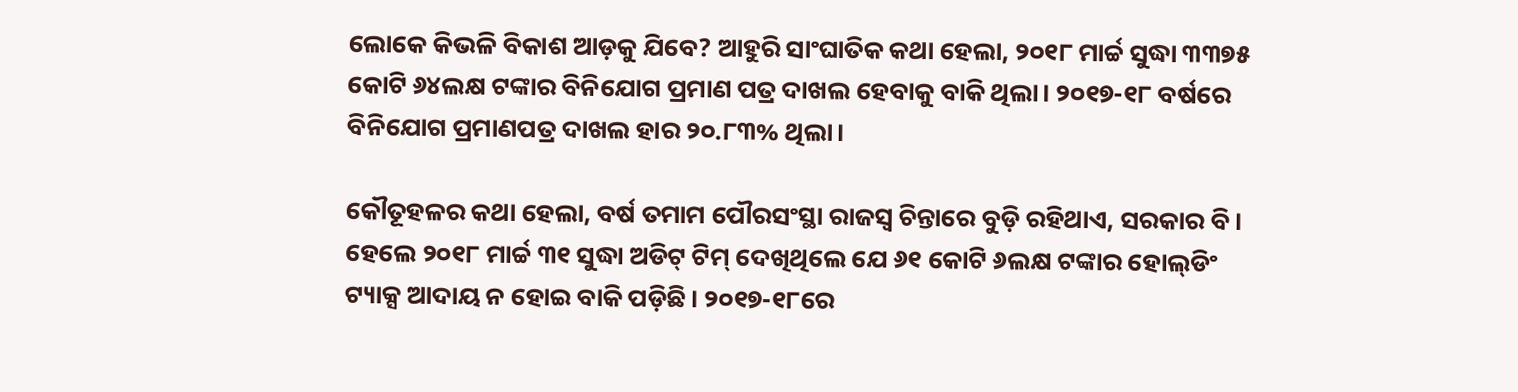ଲୋକେ କିଭଳି ବିକାଶ ଆଡ଼କୁ ଯିବେ? ଆହୁରି ସାଂଘାତିକ କଥା ହେଲା, ୨୦୧୮ ମାର୍ଚ୍ଚ ସୁଦ୍ଧା ୩୩୭୫ କୋଟି ୬୪ଲକ୍ଷ ଟଙ୍କାର ବିନିଯୋଗ ପ୍ରମାଣ ପତ୍ର ଦାଖଲ ହେବାକୁ ବାକି ଥିଲା। ୨୦୧୭-୧୮ ବର୍ଷରେ ବିନିଯୋଗ ପ୍ରମାଣପତ୍ର ଦାଖଲ ହାର ୨୦.୮୩% ଥିଲା।

କୌତୂହଳର କଥା ହେଲା, ବର୍ଷ ତମାମ ପୌରସଂସ୍ଥା ରାଜସ୍ବ ଚିନ୍ତାରେ ବୁଡ଼ି ରହିଥାଏ, ସରକାର ବି। ହେଲେ ୨୦୧୮ ମାର୍ଚ୍ଚ ୩୧ ସୁଦ୍ଧା ଅଡିଟ୍ ଟିମ୍ ଦେଖିଥିଲେ ଯେ ୬୧ କୋଟି ୬ଲକ୍ଷ ଟଙ୍କାର ହୋଲ୍‌ଡିଂ ଟ୍ୟାକ୍ସ ଆଦାୟ ନ ହୋଇ ବାକି ପଡ଼ିଛି। ୨୦୧୭-୧୮ରେ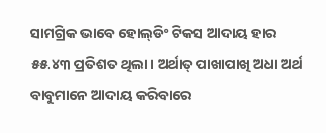ସାମଗ୍ରିକ ଭାବେ ହୋଲ୍‌ଡିଂ ଟିକସ ଆଦାୟ ହାର ୫୫.୪୩ ପ୍ରତିଶତ ଥିଲା। ଅର୍ଥାତ୍ ପାଖାପାଖି ଅଧା ଅର୍ଥ ବାବୁମାନେ ଆଦାୟ କରିବାରେ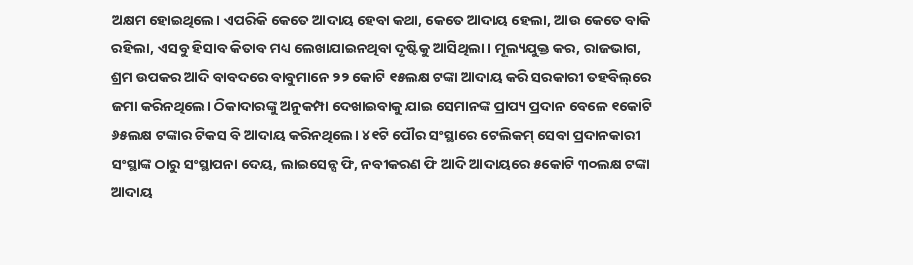ଅକ୍ଷମ ହୋଇଥିଲେ। ଏପରିକି କେତେ ଆଦାୟ ହେବା କଥା, କେତେ ଆଦାୟ ହେଲା, ଆଉ କେତେ ବାକି ରହିଲା, ଏସବୁ ହିସାବ କିତାବ ମଧ୍ୟ ଲେଖାଯାଇନଥିବା ଦୃଷ୍ଟିକୁ ଆସିଥିଲା। ମୂଲ୍ୟଯୁକ୍ତ କର, ରାଜଭାଗ, ଶ୍ରମ ଉପକର ଆଦି ବାବଦରେ ବାବୁମାନେ ୨୨ କୋଟି ୧୫ଲକ୍ଷ ଟଙ୍କା ଆଦାୟ କରି ସରକାରୀ ତହବିଲ୍‌ରେ ଜମା କରିନଥିଲେ। ଠିକାଦାରଙ୍କୁ ଅନୁକମ୍ପା ଦେଖାଇବାକୁ ଯାଇ ସେମାନଙ୍କ ପ୍ରାପ୍ୟ ପ୍ରଦାନ ବେଳେ ୧କୋଟି ୬୫ଲକ୍ଷ ଟଙ୍କାର ଟିକସ ବି ଆଦାୟ କରିନଥିଲେ। ୪୧ଟି ପୌର ସଂସ୍ଥାରେ ଟେଲିକମ୍ ସେବା ପ୍ରଦାନକାରୀ ସଂସ୍ଥାଙ୍କ ଠାରୁ ସଂସ୍ଥାପନା ଦେୟ, ଲାଇସେନ୍ସ ଫି, ନବୀକରଣ ଫି ଆଦି ଆଦାୟରେ ୫କୋଟି ୩୦ଲକ୍ଷ ଟଙ୍କା ଆଦାୟ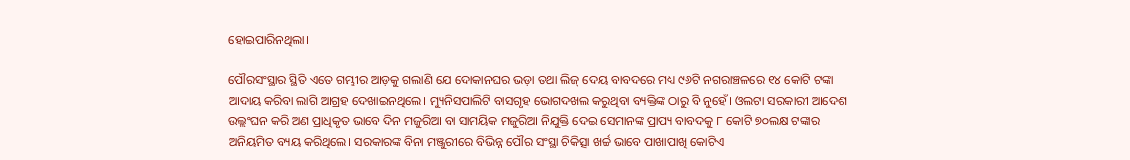ହୋଇପାରିନଥିଲା।

ପୌରସଂସ୍ଥାର ସ୍ଥିତି ଏତେ ଗମ୍ଭୀର ଆଡ଼କୁ ଗଲାଣି ଯେ ଦୋକାନଘର ଭଡ଼ା ତଥା ଲିଜ୍ ଦେୟ ବାବଦରେ ମଧ୍ୟ ୯୬ଟି ନଗରାଞ୍ଚଳରେ ୧୪ କୋଟି ଟଙ୍କା ଆଦାୟ କରିବା ଲାଗି ଆଗ୍ରହ ଦେଖାଇନଥିଲେ। ମ୍ୟୁନିସପାଲିଟି ବାସଗୃହ ଭୋଗଦଖଲ କରୁଥିବା ବ୍ୟକ୍ତିଙ୍କ ଠାରୁ ବି ନୁହେଁ। ଓଲଟା ସରକାରୀ ଆଦେଶ ଉଲ୍ଲଂଘନ କରି ଅଣ ପ୍ରାଧିକୃତ ଭାବେ ଦିନ ମଜୁରିଆ ବା ସାମୟିକ ମଜୁରିଆ ନିଯୁକ୍ତି ଦେଇ ସେମାନଙ୍କ ପ୍ରାପ୍ୟ ବାବଦକୁ ୮ କୋଟି ୭୦ଲକ୍ଷ ଟଙ୍କାର ଅନିୟମିତ ବ୍ୟୟ କରିଥିଲେ। ସରକାରଙ୍କ ବିନା ମଞ୍ଜୁରୀରେ ବିଭିନ୍ନ ପୌର ସଂସ୍ଥା ଚିକିତ୍ସା ଖର୍ଚ୍ଚ ଭାବେ ପାଖାପାଖି କୋଟିଏ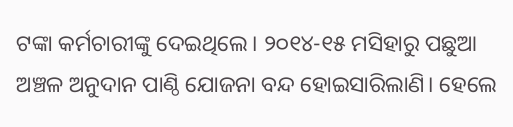ଟଙ୍କା କର୍ମଚାରୀଙ୍କୁ ଦେଇଥିଲେ। ୨୦୧୪-୧୫ ମସିହାରୁ ପଛୁଆ ଅଞ୍ଚଳ ଅନୁଦାନ ପାଣ୍ଠି ଯୋଜନା ବନ୍ଦ ହୋଇସାରିଲାଣି। ହେଲେ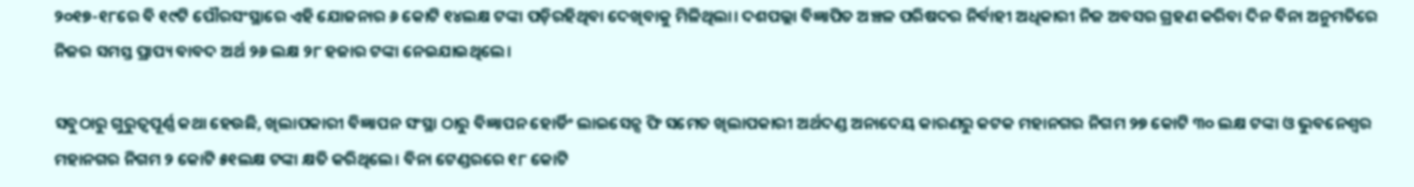୨୦୧୭-୧୮ରେ ବି ୧୯ଟି ପୌରସଂସ୍ଥାରେ ଏହି ଯୋଜନାର ୬ କୋଟି ୧୪ଲକ୍ଷ ଟଙ୍କା ପଡ଼ିରହିଥିବା ଦେଖିବାକୁ ମିଳିଥିଲା। ଦଶପଲ୍ଲା ବିଜ୍ଞାପିତ ଅଞ୍ଚଳ ପରିଷଦର ନିର୍ବାହୀ ଅଧିକାରୀ ନିଜ ଅବସର ଗ୍ରହଣ କରିବା ଦିନ ବିନା ଅନୁମତିରେ ନିଜର ସମସ୍ତ ପ୍ରାପ୍ୟ ବାବଦ ଅର୍ଥ ୨୬ ଲକ୍ଷ ୨୮ ହଜାର ଟଙ୍କା ନେଇଯାଇଥିଲେ।

ସବୁଠାରୁ ଗୁରୁତ୍ବପୂର୍ଣ୍ଣ କଥା ହେଉଛି, ଖିଲାପକାରୀ ବିଜ୍ଞାପନ ସଂସ୍ଥା ଠାରୁ ବିଜ୍ଞାପନ ହୋର୍ଡିଂ ଲାଇସେନ୍ସ ଫି ସମେତ ଖିଲାପକାରୀ ଅର୍ଥଦଣ୍ଡ ଅନାଦେୟ କାରଣରୁ କଟକ ମହାନଗର ନିଗମ ୨୭ କୋଟି ୩୦ ଲକ୍ଷ ଟଙ୍କା ଓ ଭୁବନେଶ୍ବର ମହାନଗର ନିଗମ ୨ କୋଟି ୫୧ଲକ୍ଷ ଟଙ୍କା କ୍ଷତି କରିଥିଲେ। ବିନା ଟେଣ୍ଡରରେ ୧୮ କୋଟି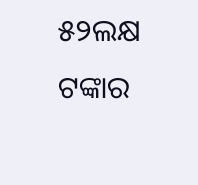୫୨ଲକ୍ଷ ଟଙ୍କାର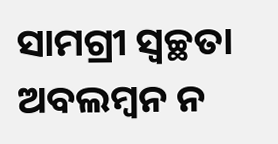ସାମଗ୍ରୀ ସ୍ବଚ୍ଛତା ଅବଲମ୍ବନ ନ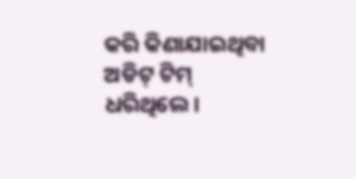କରି କିଣାଯାଇଥିବା ଅଡିଟ୍ ଟିମ୍ ଧରିଥିଲେ।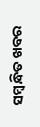ସମ୍ବନ୍ଧିତ ଖବର